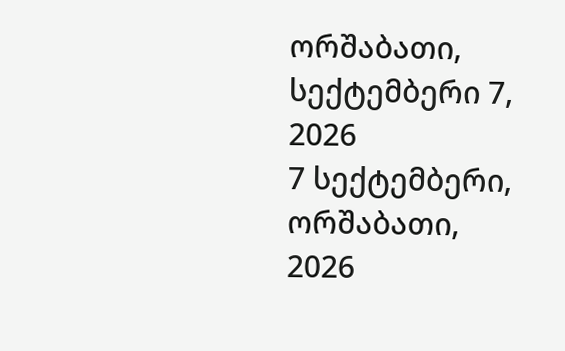ორშაბათი, სექტემბერი 7, 2026
7 სექტემბერი, ორშაბათი, 2026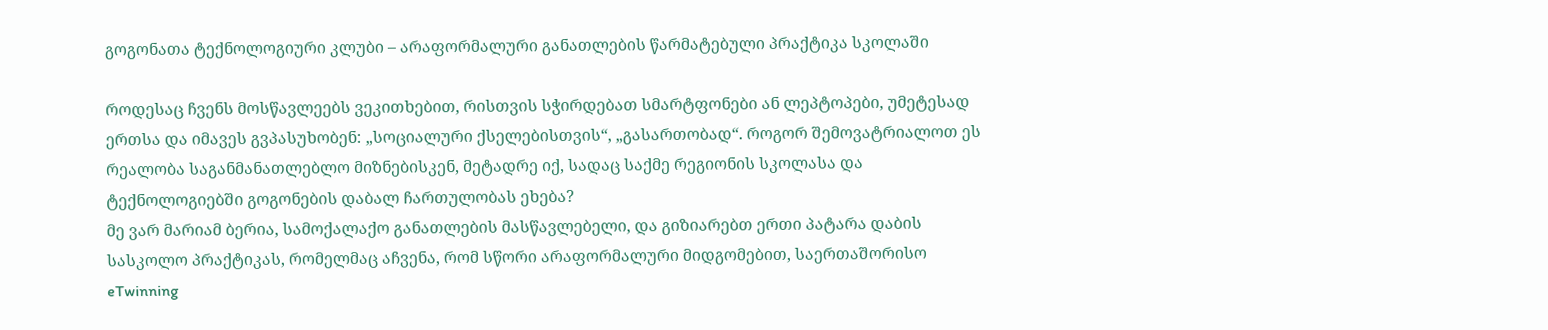გოგონათა ტექნოლოგიური კლუბი – არაფორმალური განათლების წარმატებული პრაქტიკა სკოლაში

როდესაც ჩვენს მოსწავლეებს ვეკითხებით, რისთვის სჭირდებათ სმარტფონები ან ლეპტოპები, უმეტესად ერთსა და იმავეს გვპასუხობენ: „სოციალური ქსელებისთვის“, „გასართობად“. როგორ შემოვატრიალოთ ეს რეალობა საგანმანათლებლო მიზნებისკენ, მეტადრე იქ, სადაც საქმე რეგიონის სკოლასა და ტექნოლოგიებში გოგონების დაბალ ჩართულობას ეხება?
მე ვარ მარიამ ბერია, სამოქალაქო განათლების მასწავლებელი, და გიზიარებთ ერთი პატარა დაბის სასკოლო პრაქტიკას, რომელმაც აჩვენა, რომ სწორი არაფორმალური მიდგომებით, საერთაშორისო eTwinning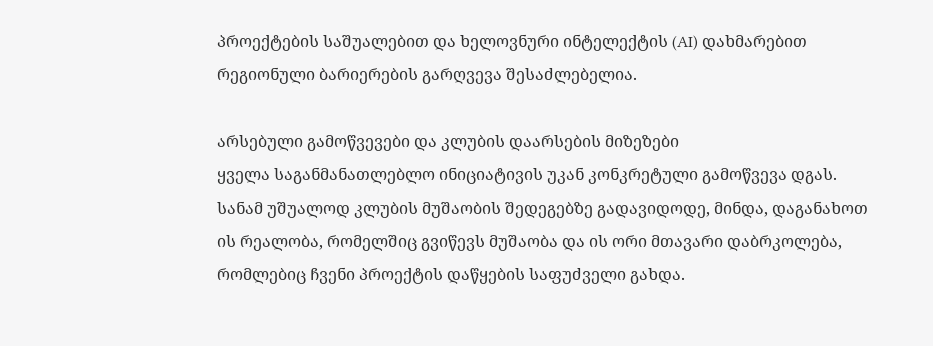პროექტების საშუალებით და ხელოვნური ინტელექტის (AI) დახმარებით რეგიონული ბარიერების გარღვევა შესაძლებელია.

არსებული გამოწვევები და კლუბის დაარსების მიზეზები
ყველა საგანმანათლებლო ინიციატივის უკან კონკრეტული გამოწვევა დგას. სანამ უშუალოდ კლუბის მუშაობის შედეგებზე გადავიდოდე, მინდა, დაგანახოთ ის რეალობა, რომელშიც გვიწევს მუშაობა და ის ორი მთავარი დაბრკოლება, რომლებიც ჩვენი პროექტის დაწყების საფუძველი გახდა.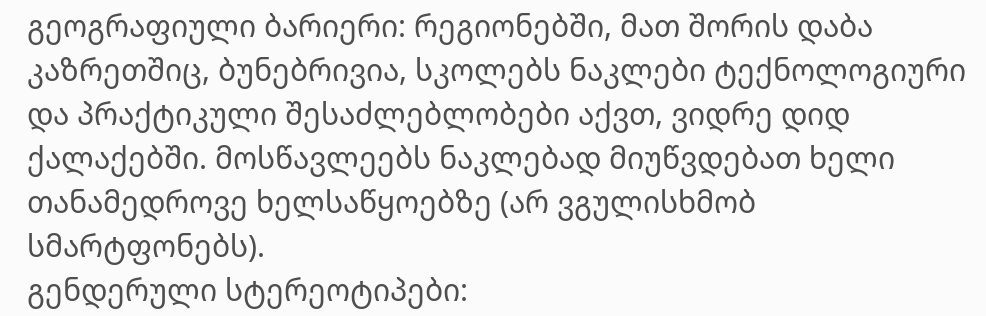გეოგრაფიული ბარიერი: რეგიონებში, მათ შორის დაბა კაზრეთშიც, ბუნებრივია, სკოლებს ნაკლები ტექნოლოგიური და პრაქტიკული შესაძლებლობები აქვთ, ვიდრე დიდ ქალაქებში. მოსწავლეებს ნაკლებად მიუწვდებათ ხელი თანამედროვე ხელსაწყოებზე (არ ვგულისხმობ სმარტფონებს).
გენდერული სტერეოტიპები: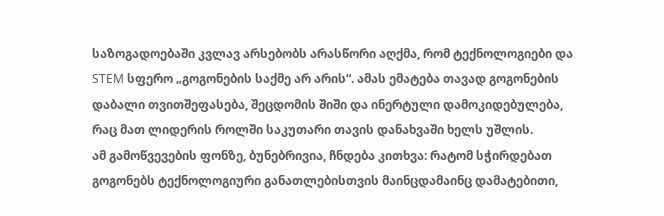საზოგადოებაში კვლავ არსებობს არასწორი აღქმა, რომ ტექნოლოგიები და STEM სფერო „გოგონების საქმე არ არის“. ამას ემატება თავად გოგონების დაბალი თვითშეფასება, შეცდომის შიში და ინერტული დამოკიდებულება, რაც მათ ლიდერის როლში საკუთარი თავის დანახვაში ხელს უშლის.
ამ გამოწვევების ფონზე, ბუნებრივია, ჩნდება კითხვა: რატომ სჭირდებათ გოგონებს ტექნოლოგიური განათლებისთვის მაინცდამაინც დამატებითი,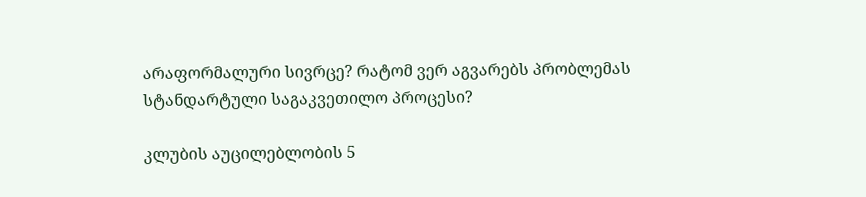არაფორმალური სივრცე? რატომ ვერ აგვარებს პრობლემას სტანდარტული საგაკვეთილო პროცესი?

კლუბის აუცილებლობის 5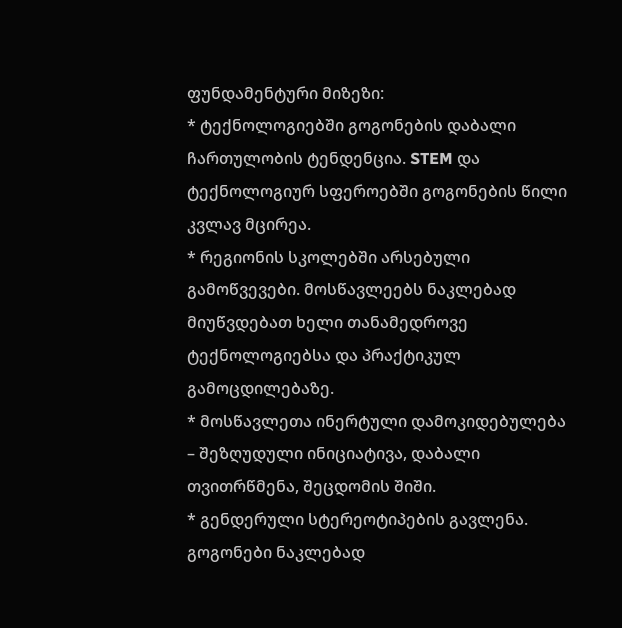ფუნდამენტური მიზეზი:
* ტექნოლოგიებში გოგონების დაბალი ჩართულობის ტენდენცია. STEM და ტექნოლოგიურ სფეროებში გოგონების წილი კვლავ მცირეა.
* რეგიონის სკოლებში არსებული გამოწვევები. მოსწავლეებს ნაკლებად მიუწვდებათ ხელი თანამედროვე ტექნოლოგიებსა და პრაქტიკულ გამოცდილებაზე.
* მოსწავლეთა ინერტული დამოკიდებულება – შეზღუდული ინიციატივა, დაბალი თვითრწმენა, შეცდომის შიში.
* გენდერული სტერეოტიპების გავლენა. გოგონები ნაკლებად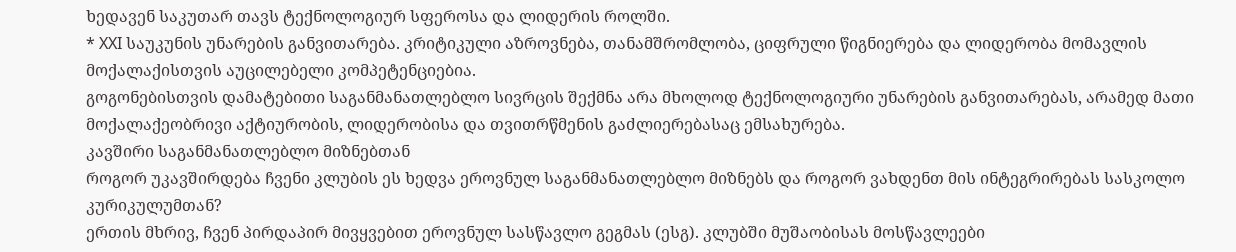ხედავენ საკუთარ თავს ტექნოლოგიურ სფეროსა და ლიდერის როლში.
* XXI საუკუნის უნარების განვითარება. კრიტიკული აზროვნება, თანამშრომლობა, ციფრული წიგნიერება და ლიდერობა მომავლის მოქალაქისთვის აუცილებელი კომპეტენციებია.
გოგონებისთვის დამატებითი საგანმანათლებლო სივრცის შექმნა არა მხოლოდ ტექნოლოგიური უნარების განვითარებას, არამედ მათი მოქალაქეობრივი აქტიურობის, ლიდერობისა და თვითრწმენის გაძლიერებასაც ემსახურება.
კავშირი საგანმანათლებლო მიზნებთან
როგორ უკავშირდება ჩვენი კლუბის ეს ხედვა ეროვნულ საგანმანათლებლო მიზნებს და როგორ ვახდენთ მის ინტეგრირებას სასკოლო კურიკულუმთან?
ერთის მხრივ, ჩვენ პირდაპირ მივყვებით ეროვნულ სასწავლო გეგმას (ესგ). კლუბში მუშაობისას მოსწავლეები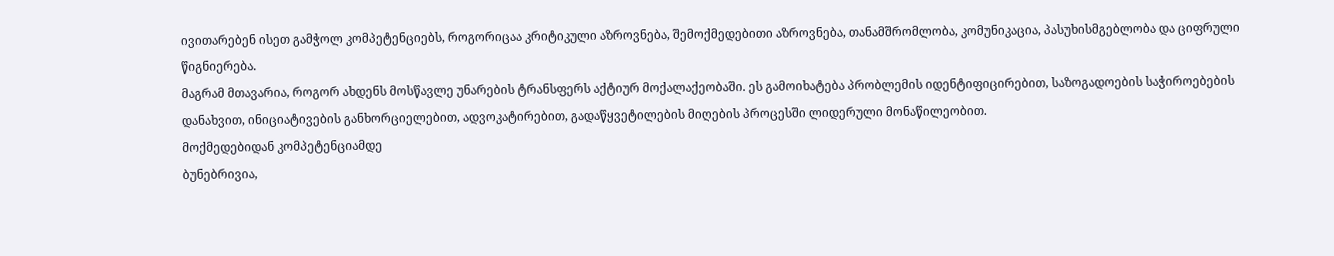ივითარებენ ისეთ გამჭოლ კომპეტენციებს, როგორიცაა კრიტიკული აზროვნება, შემოქმედებითი აზროვნება, თანამშრომლობა, კომუნიკაცია, პასუხისმგებლობა და ციფრული წიგნიერება.
მაგრამ მთავარია, როგორ ახდენს მოსწავლე უნარების ტრანსფერს აქტიურ მოქალაქეობაში. ეს გამოიხატება პრობლემის იდენტიფიცირებით, საზოგადოების საჭიროებების დანახვით, ინიციატივების განხორციელებით, ადვოკატირებით, გადაწყვეტილების მიღების პროცესში ლიდერული მონაწილეობით.
მოქმედებიდან კომპეტენციამდე
ბუნებრივია,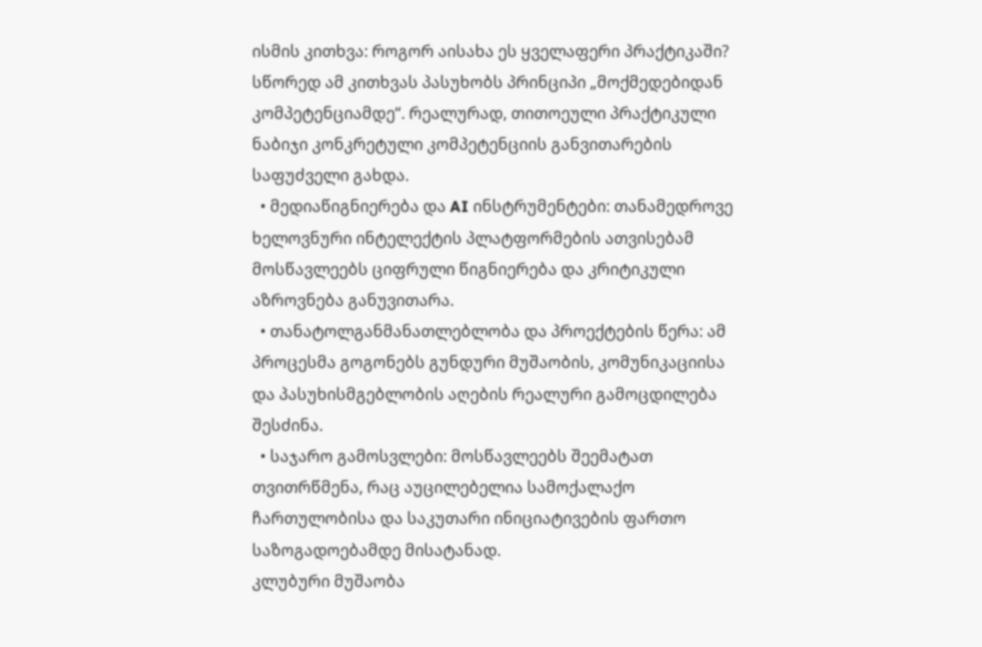ისმის კითხვა: როგორ აისახა ეს ყველაფერი პრაქტიკაში? სწორედ ამ კითხვას პასუხობს პრინციპი „მოქმედებიდან კომპეტენციამდე“. რეალურად, თითოეული პრაქტიკული ნაბიჯი კონკრეტული კომპეტენციის განვითარების საფუძველი გახდა.
  • მედიაწიგნიერება და AI ინსტრუმენტები: თანამედროვე ხელოვნური ინტელექტის პლატფორმების ათვისებამ მოსწავლეებს ციფრული წიგნიერება და კრიტიკული აზროვნება განუვითარა.
  • თანატოლგანმანათლებლობა და პროექტების წერა: ამ პროცესმა გოგონებს გუნდური მუშაობის, კომუნიკაციისა და პასუხისმგებლობის აღების რეალური გამოცდილება შესძინა.
  • საჯარო გამოსვლები: მოსწავლეებს შეემატათ თვითრწმენა, რაც აუცილებელია სამოქალაქო ჩართულობისა და საკუთარი ინიციატივების ფართო საზოგადოებამდე მისატანად.
კლუბური მუშაობა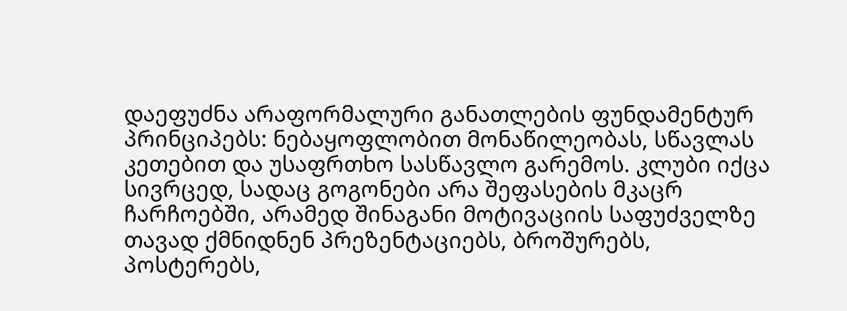დაეფუძნა არაფორმალური განათლების ფუნდამენტურ პრინციპებს: ნებაყოფლობით მონაწილეობას, სწავლას კეთებით და უსაფრთხო სასწავლო გარემოს. კლუბი იქცა სივრცედ, სადაც გოგონები არა შეფასების მკაცრ ჩარჩოებში, არამედ შინაგანი მოტივაციის საფუძველზე თავად ქმნიდნენ პრეზენტაციებს, ბროშურებს, პოსტერებს,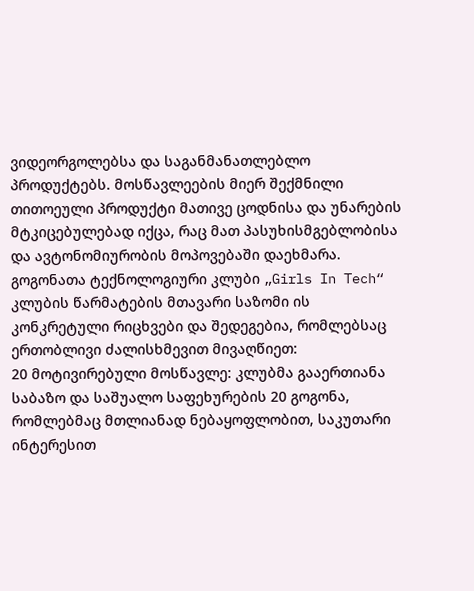ვიდეორგოლებსა და საგანმანათლებლო პროდუქტებს. მოსწავლეების მიერ შექმნილი თითოეული პროდუქტი მათივე ცოდნისა და უნარების მტკიცებულებად იქცა, რაც მათ პასუხისმგებლობისა და ავტონომიურობის მოპოვებაში დაეხმარა.
გოგონათა ტექნოლოგიური კლუბი „Girls In Tech“
კლუბის წარმატების მთავარი საზომი ის კონკრეტული რიცხვები და შედეგებია, რომლებსაც ერთობლივი ძალისხმევით მივაღწიეთ:
20 მოტივირებული მოსწავლე: კლუბმა გააერთიანა საბაზო და საშუალო საფეხურების 20 გოგონა, რომლებმაც მთლიანად ნებაყოფლობით, საკუთარი ინტერესით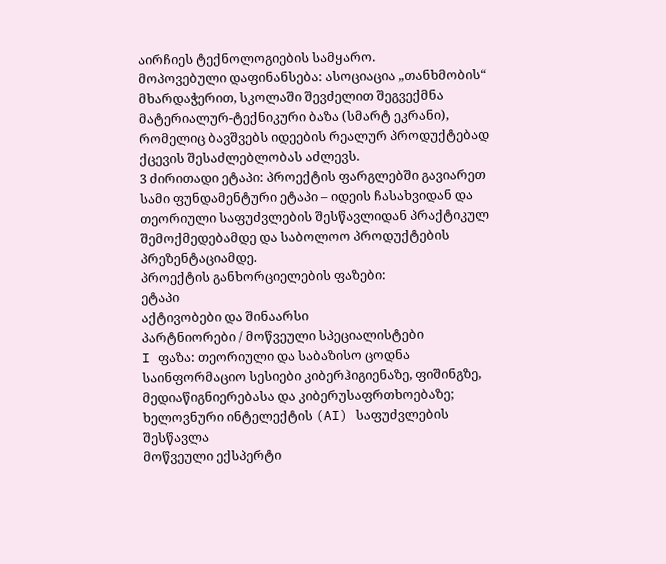აირჩიეს ტექნოლოგიების სამყარო.
მოპოვებული დაფინანსება: ასოციაცია „თანხმობის“ მხარდაჭერით, სკოლაში შევძელით შეგვექმნა მატერიალურ-ტექნიკური ბაზა (სმარტ ეკრანი), რომელიც ბავშვებს იდეების რეალურ პროდუქტებად ქცევის შესაძლებლობას აძლევს.
3 ძირითადი ეტაპი: პროექტის ფარგლებში გავიარეთ სამი ფუნდამენტური ეტაპი – იდეის ჩასახვიდან და თეორიული საფუძვლების შესწავლიდან პრაქტიკულ შემოქმედებამდე და საბოლოო პროდუქტების პრეზენტაციამდე.
პროექტის განხორციელების ფაზები:
ეტაპი
აქტივობები და შინაარსი
პარტნიორები / მოწვეული სპეციალისტები
I ფაზა: თეორიული და საბაზისო ცოდნა
საინფორმაციო სესიები კიბერჰიგიენაზე, ფიშინგზე, მედიაწიგნიერებასა და კიბერუსაფრთხოებაზე; ხელოვნური ინტელექტის (AI) საფუძვლების შესწავლა
მოწვეული ექსპერტი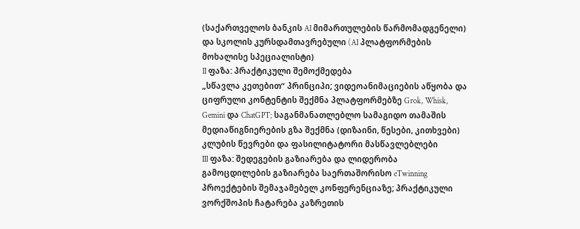(საქართველოს ბანკის AI მიმართულების წარმომადგენელი) და სკოლის კურსდამთავრებული (AI პლატფორმების მოხალისე სპეციალისტი)
II ფაზა: პრაქტიკული შემოქმედება
„სწავლა კეთებით“ პრინციპი; ვიდეოანიმაციების აწყობა და ციფრული კონტენტის შექმნა პლატფორმებზე Grok, Whisk, Gemini და ChatGPT; საგანმანათლებლო სამაგიდო თამაშის მედიაწიგნიერების გზა შექმნა (დიზაინი, წესები, კითხვები)
კლუბის წევრები და ფასილიტატორი მასწავლებლები
III ფაზა: შედეგების გაზიარება და ლიდერობა
გამოცდილების გაზიარება საერთაშორისო eTwinning პროექტების შემაჯამებელ კონფერენციაზე; პრაქტიკული ვორქშოპის ჩატარება კაზრეთის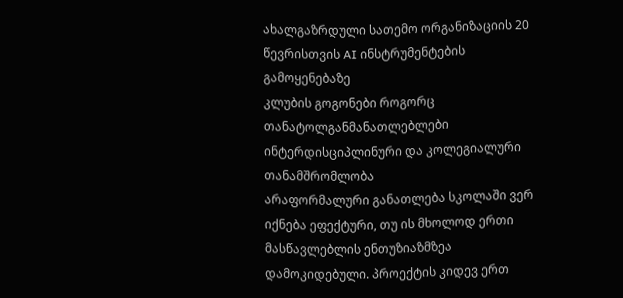ახალგაზრდული სათემო ორგანიზაციის 20 წევრისთვის AI ინსტრუმენტების გამოყენებაზე
კლუბის გოგონები როგორც თანატოლგანმანათლებლები
ინტერდისციპლინური და კოლეგიალური თანამშრომლობა
არაფორმალური განათლება სკოლაში ვერ იქნება ეფექტური, თუ ის მხოლოდ ერთი მასწავლებლის ენთუზიაზმზეა დამოკიდებული. პროექტის კიდევ ერთ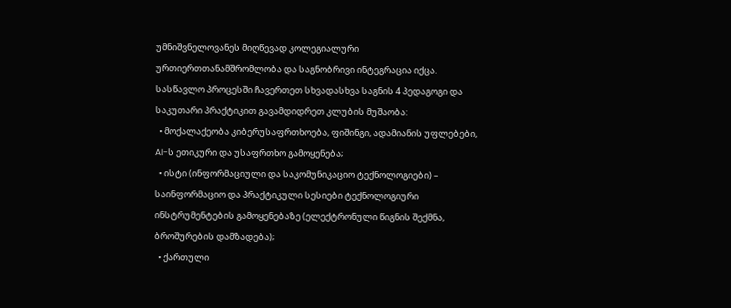უმნიშვნელოვანეს მიღწევად კოლეგიალური ურთიერთთანამშრომლობა და საგნობრივი ინტეგრაცია იქცა. სასწავლო პროცესში ჩავერთეთ სხვადასხვა საგნის 4 პედაგოგი და საკუთარი პრაქტიკით გავამდიდრეთ კლუბის მუშაობა:
  • მოქალაქეობა კიბერუსაფრთხოება, ფიშინგი, ადამიანის უფლებები, AI-ს ეთიკური და უსაფრთხო გამოყენება;
  • ისტი (ინფორმაციული და საკომუნიკაციო ტექნოლოგიები) – საინფორმაციო და პრაქტიკული სესიები ტექნოლოგიური ინსტრუმენტების გამოყენებაზე (ელექტრონული წიგნის შექმნა, ბროშურების დამზადება);
  • ქართული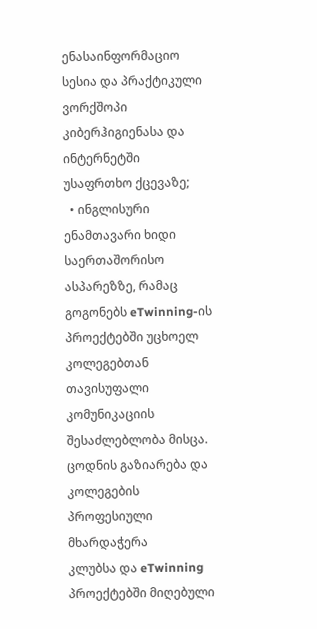ენასაინფორმაციო სესია და პრაქტიკული ვორქშოპი კიბერჰიგიენასა და ინტერნეტში უსაფრთხო ქცევაზე;
  • ინგლისური ენამთავარი ხიდი საერთაშორისო ასპარეზზე, რამაც გოგონებს eTwinning-ის პროექტებში უცხოელ კოლეგებთან თავისუფალი კომუნიკაციის შესაძლებლობა მისცა.
ცოდნის გაზიარება და კოლეგების პროფესიული მხარდაჭერა
კლუბსა და eTwinning პროექტებში მიღებული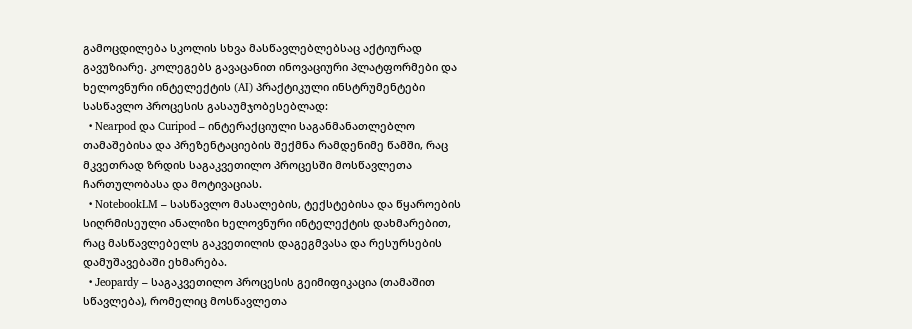გამოცდილება სკოლის სხვა მასწავლებლებსაც აქტიურად გავუზიარე. კოლეგებს გავაცანით ინოვაციური პლატფორმები და ხელოვნური ინტელექტის (AI) პრაქტიკული ინსტრუმენტები სასწავლო პროცესის გასაუმჯობესებლად:
  • Nearpod და Curipod – ინტერაქციული საგანმანათლებლო თამაშებისა და პრეზენტაციების შექმნა რამდენიმე წამში, რაც მკვეთრად ზრდის საგაკვეთილო პროცესში მოსწავლეთა ჩართულობასა და მოტივაციას.
  • NotebookLM – სასწავლო მასალების, ტექსტებისა და წყაროების სიღრმისეული ანალიზი ხელოვნური ინტელექტის დახმარებით, რაც მასწავლებელს გაკვეთილის დაგეგმვასა და რესურსების დამუშავებაში ეხმარება.
  • Jeopardy – საგაკვეთილო პროცესის გეიმიფიკაცია (თამაშით სწავლება), რომელიც მოსწავლეთა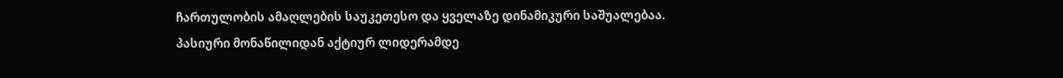ჩართულობის ამაღლების საუკეთესო და ყველაზე დინამიკური საშუალებაა.
პასიური მონაწილიდან აქტიურ ლიდერამდე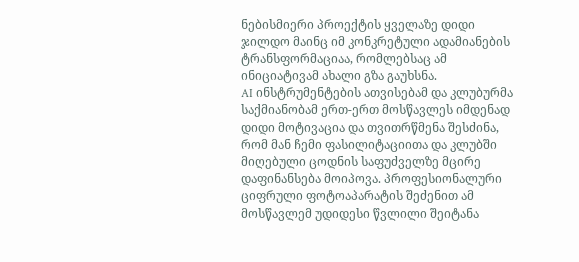ნებისმიერი პროექტის ყველაზე დიდი ჯილდო მაინც იმ კონკრეტული ადამიანების ტრანსფორმაციაა, რომლებსაც ამ ინიციატივამ ახალი გზა გაუხსნა.
AI ინსტრუმენტების ათვისებამ და კლუბურმა საქმიანობამ ერთ-ერთ მოსწავლეს იმდენად დიდი მოტივაცია და თვითრწმენა შესძინა, რომ მან ჩემი ფასილიტაციითა და კლუბში მიღებული ცოდნის საფუძველზე მცირე დაფინანსება მოიპოვა. პროფესიონალური ციფრული ფოტოაპარატის შეძენით ამ მოსწავლემ უდიდესი წვლილი შეიტანა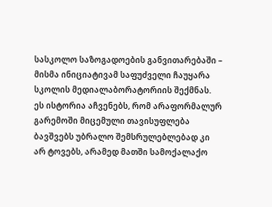სასკოლო საზოგადოების განვითარებაში – მისმა ინიციატივამ საფუძველი ჩაუყარა სკოლის მედიალაბორატორიის შექმნას.
ეს ისტორია აჩვენებს, რომ არაფორმალურ გარემოში მიცემული თავისუფლება ბავშვებს უბრალო შემსრულებლებად კი არ ტოვებს, არამედ მათში სამოქალაქო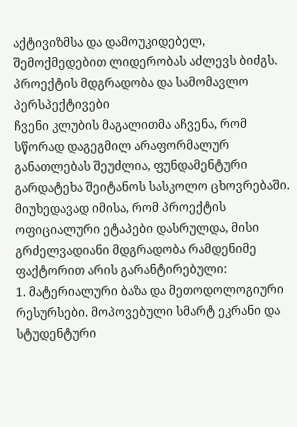აქტივიზმსა და დამოუკიდებელ, შემოქმედებით ლიდერობას აძლევს ბიძგს.
პროექტის მდგრადობა და სამომავლო პერსპექტივები
ჩვენი კლუბის მაგალითმა აჩვენა, რომ სწორად დაგეგმილ არაფორმალურ განათლებას შეუძლია, ფუნდამენტური გარდატეხა შეიტანოს სასკოლო ცხოვრებაში. მიუხედავად იმისა, რომ პროექტის ოფიციალური ეტაპები დასრულდა, მისი გრძელვადიანი მდგრადობა რამდენიმე ფაქტორით არის გარანტირებული:
1. მატერიალური ბაზა და მეთოდოლოგიური რესურსები. მოპოვებული სმარტ ეკრანი და სტუდენტური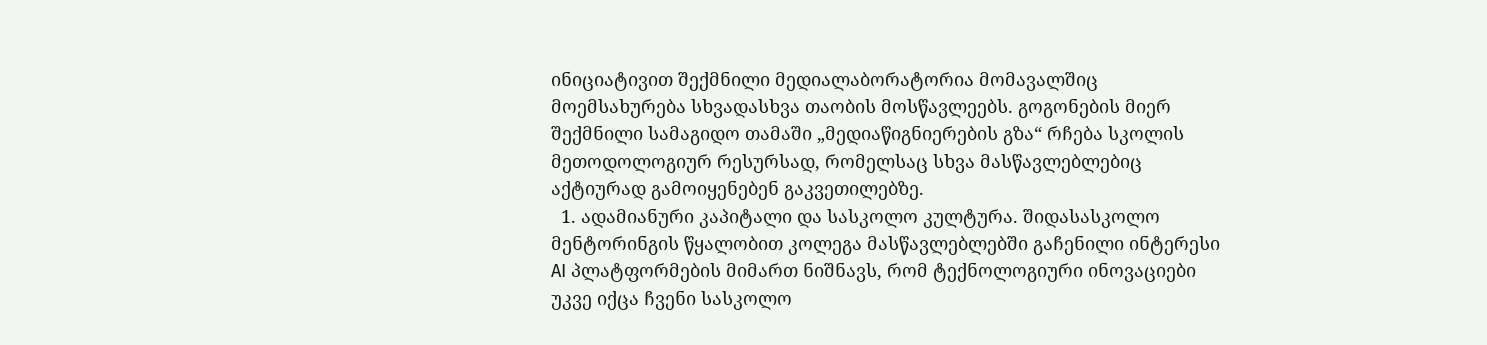ინიციატივით შექმნილი მედიალაბორატორია მომავალშიც მოემსახურება სხვადასხვა თაობის მოსწავლეებს. გოგონების მიერ შექმნილი სამაგიდო თამაში „მედიაწიგნიერების გზა“ რჩება სკოლის მეთოდოლოგიურ რესურსად, რომელსაც სხვა მასწავლებლებიც აქტიურად გამოიყენებენ გაკვეთილებზე.
  1. ადამიანური კაპიტალი და სასკოლო კულტურა. შიდასასკოლო მენტორინგის წყალობით კოლეგა მასწავლებლებში გაჩენილი ინტერესი AI პლატფორმების მიმართ ნიშნავს, რომ ტექნოლოგიური ინოვაციები უკვე იქცა ჩვენი სასკოლო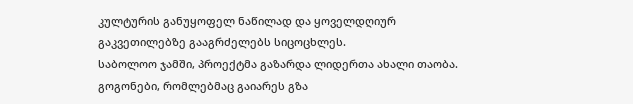კულტურის განუყოფელ ნაწილად და ყოველდღიურ გაკვეთილებზე გააგრძელებს სიცოცხლეს.
საბოლოო ჯამში, პროექტმა გაზარდა ლიდერთა ახალი თაობა. გოგონები, რომლებმაც გაიარეს გზა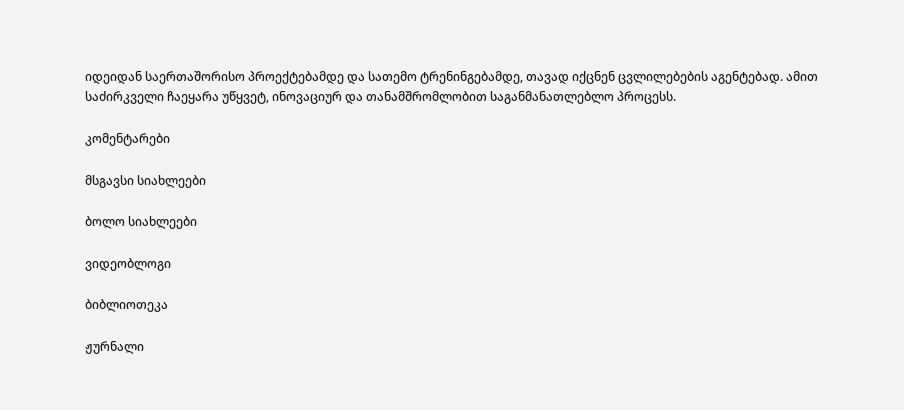იდეიდან საერთაშორისო პროექტებამდე და სათემო ტრენინგებამდე, თავად იქცნენ ცვლილებების აგენტებად. ამით საძირკველი ჩაეყარა უწყვეტ, ინოვაციურ და თანამშრომლობით საგანმანათლებლო პროცესს.

კომენტარები

მსგავსი სიახლეები

ბოლო სიახლეები

ვიდეობლოგი

ბიბლიოთეკა

ჟურნალი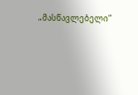„მასწავლებელი“